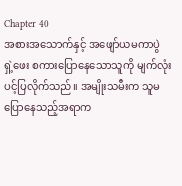Chapter 40
အစားအသောက်နှင့် အဖျော်ယမကာပွဲ
ရှဲ့ဖေး စကားပြောနေသောသူကို မျက်လုံးပင့်ပြလိုက်သည်။ အမျိုးသမီးက သူမပြောနေသည့်အရာက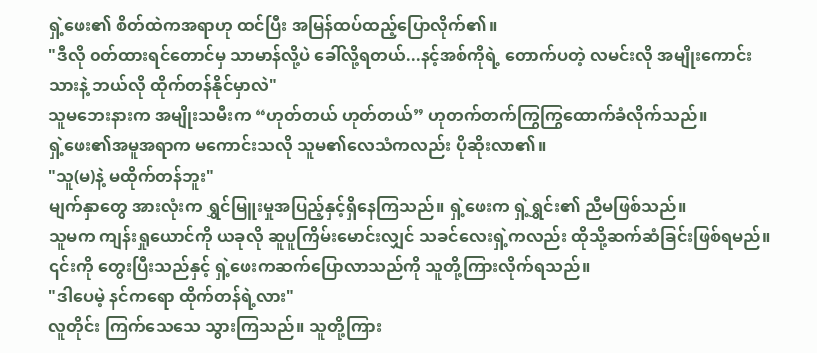ရှဲ့ဖေး၏ စိတ်ထဲကအရာဟု ထင်ပြီး အမြန်ထပ်ထည့်ပြောလိုက်၏။
"ဒီလို ၀တ်ထားရင်တောင်မှ သာမာန်လို့ပဲ ခေါ်လို့ရတယ်...နင့်အစ်ကိုရဲ့ တောက်ပတဲ့ လမင်းလို အမျိုးကောင်းသားနဲ့ ဘယ်လို ထိုက်တန်နိုင်မှာလဲ"
သူမဘေးနားက အမျိုးသမီးက “ဟုတ်တယ် ဟုတ်တယ်” ဟုတက်တက်ကြွကြွထောက်ခံလိုက်သည်။
ရှဲ့ဖေး၏အမူအရာက မကောင်းသလို သူမ၏လေသံကလည်း ပိုဆိုးလာ၏။
"သူ(မ)နဲ့ မထိုက်တန်ဘူး"
မျက်နှာတွေ အားလုံးက ရွှင်မြူးမှုအပြည့်နှင့်ရှိနေကြသည်။ ရှဲ့ဖေးက ရှဲ့ရွှင်း၏ ညီမဖြစ်သည်။
သူမက ကျန်းရှုယောင်ကို ယခုလို ဆူပူကြိမ်းမောင်းလျှင် သခင်လေးရှဲ့ကလည်း ထိုသို့ဆက်ဆံခြင်းဖြစ်ရမည်။
၎င်းကို တွေးပြီးသည်နှင့် ရှဲ့ဖေးကဆက်ပြောလာသည်ကို သူတို့ကြားလိုက်ရသည်။
"ဒါပေမဲ့ နင်ကရော ထိုက်တန်ရဲ့လား"
လူတိုင်း ကြက်သေသေ သွားကြသည်။ သူတို့ကြား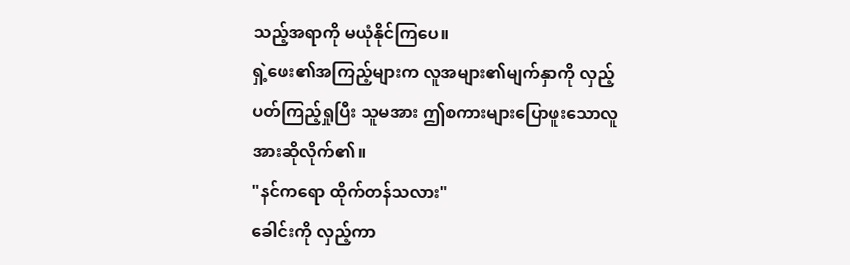သည့်အရာကို မယုံနိုင်ကြပေ။
ရှဲ့ဖေး၏အကြည့်များက လူအများ၏မျက်နှာကို လှည့်ပတ်ကြည့်ရှုပြီး သူမအား ဤစကားများပြောဖူးသောလူအားဆိုလိုက်၏။
"နင်ကရော ထိုက်တန်သလား"
ခေါင်းကို လှည့်ကာ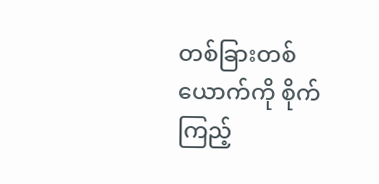တစ်ခြားတစ်ယောက်ကို စိုက်ကြည့်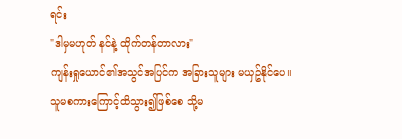ရင်း
"ဒါမှမဟုတ် နင်နဲ့ ထိုက်တန်တာလား"
ကျန်းရှုယောင်၏အသွင်အပြင်က အခြားသူများ မယှဥ်နိုင်ပေ။
သူမစကားကြောင့်ထိသွား၍ဖြစ်စေ သို့မ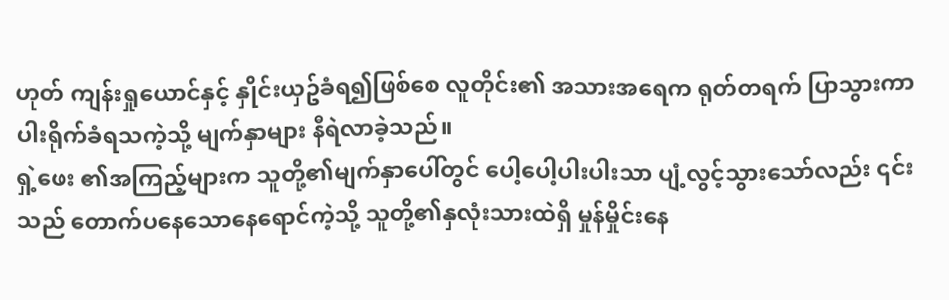ဟုတ် ကျန်းရှုယောင်နှင့် နှိုင်းယှဥ်ခံရ၍ဖြစ်စေ လူတိုင်း၏ အသားအရေက ရုတ်တရက် ပြာသွားကာ ပါးရိုက်ခံရသကဲ့သို့ မျက်နှာများ နီရဲလာခဲ့သည်။
ရှဲ့ဖေး ၏အကြည့်များက သူတို့၏မျက်နှာပေါ်တွင် ပေါ့ပေါ့ပါးပါးသာ ပျံ့လွင့်သွားသော်လည်း ၎င်းသည် တောက်ပနေသောနေရောင်ကဲ့သို့ သူတို့၏နှလုံးသားထဲရှိ မှုန်မှိုင်းနေ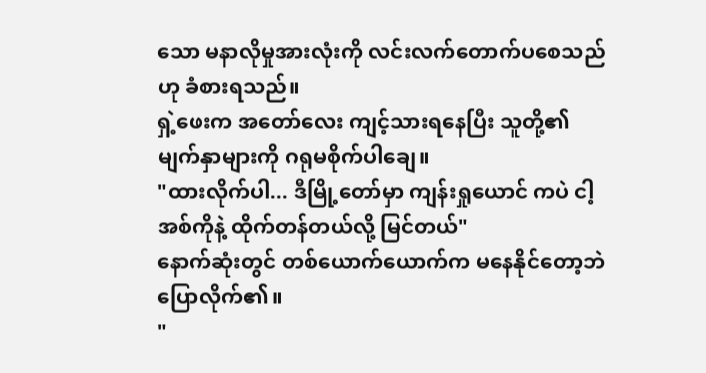သော မနာလိုမှုအားလုံးကို လင်းလက်တောက်ပစေသည်ဟု ခံစားရသည်။
ရှဲ့ဖေးက အတော်လေး ကျင့်သားရနေပြီး သူတို့၏မျက်နှာများကို ဂရုမစိုက်ပါချေ။
"ထားလိုက်ပါ... ဒီမြို့တော်မှာ ကျန်းရှုယောင် ကပဲ ငါ့အစ်ကိုနဲ့ ထိုက်တန်တယ်လို့ မြင်တယ်"
နောက်ဆုံးတွင် တစ်ယောက်ယောက်က မနေနိုင်တော့ဘဲ ပြောလိုက်၏။
"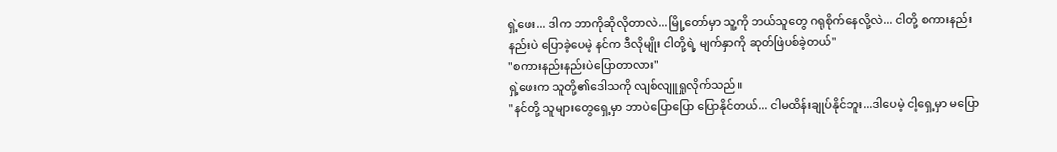ရှဲ့ဖေး... ဒါက ဘာကိုဆိုလိုတာလဲ...မြို့တော်မှာ သူ့ကို ဘယ်သူတွေ ဂရုစိုက်နေလို့လဲ... ငါတို့ စကားနည်းနည်းပဲ ပြောခဲ့ပေမဲ့ နင်က ဒီလိုမျိုး ငါတို့ရဲ့ မျက်နှာကို ဆုတ်ဖြဲပစ်ခဲ့တယ်"
"စကားနည်းနည်းပဲပြောတာလား"
ရှဲ့ဖေးက သူတို့၏ဒေါသကို လျစ်လျူရှုလိုက်သည်။
"နင်တို့ သူများတွေရှေ့မှာ ဘာပဲပြောပြော ပြောနိုင်တယ်... ငါမထိန်းချုပ်နိုင်ဘူး...ဒါပေမဲ့ ငါ့ရှေ့မှာ မပြော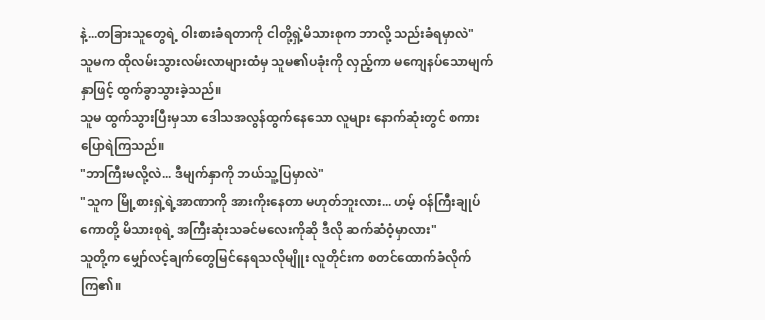နဲ့...တခြားသူတွေရဲ့ ဝါးစားခံရတာကို ငါတို့ရှဲ့မိသားစုက ဘာလို့ သည်းခံရမှာလဲ"
သူမက ထိုလမ်းသွားလမ်းလာများထံမှ သူမ၏ပခုံးကို လှည့်ကာ မကျေနပ်သောမျက်နှာဖြင့် ထွက်ခွာသွားခဲ့သည်။
သူမ ထွက်သွားပြီးမှသာ ဒေါသအလွန်ထွက်နေသော လူများ နောက်ဆုံးတွင် စကားပြောရဲကြသည်။
"ဘာကြီးမလို့လဲ... ဒီမျက်နှာကို ဘယ်သူ့ပြမှာလဲ"
"သူက မြို့စားရှဲ့ရဲ့အာဏာကို အားကိုးနေတာ မဟုတ်ဘူးလား... ဟမ့် ဝန်ကြီးချုပ်ကောတို့ မိသားစုရဲ့ အကြီးဆုံးသခင်မလေးကိုဆို ဒီလို ဆက်ဆံဝံ့မှာလား"
သူတို့က မျှော်လင့်ချက်တွေမြင်နေရသလိုမျိူး လူတိုင်းက စတင်ထောက်ခံလိုက်ကြ၏။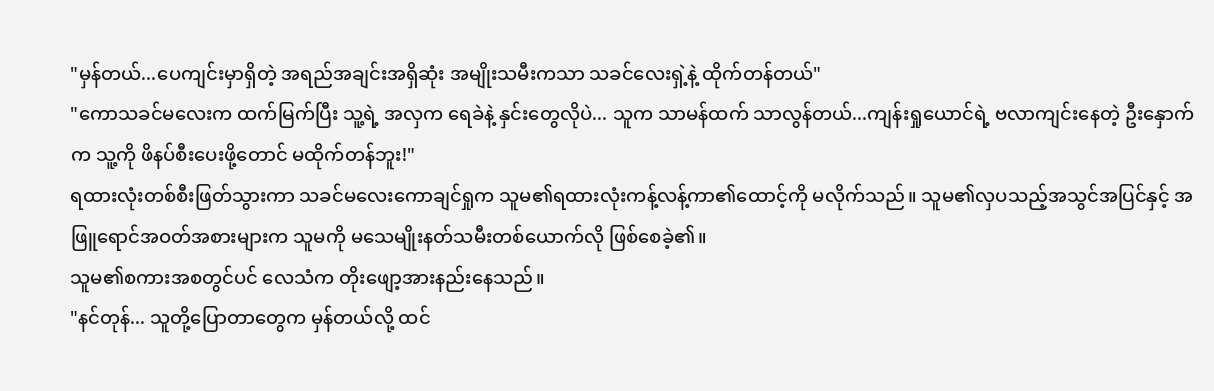"မှန်တယ်...ပေကျင်းမှာရှိတဲ့ အရည်အချင်းအရှိဆုံး အမျိုးသမီးကသာ သခင်လေးရှဲ့နဲ့ ထိုက်တန်တယ်"
"ကောသခင်မလေးက ထက်မြက်ပြီး သူ့ရဲ့ အလှက ရေခဲနဲ့ နှင်းတွေလိုပဲ... သူက သာမန်ထက် သာလွန်တယ်...ကျန်းရှုယောင်ရဲ့ ဗလာကျင်းနေတဲ့ ဦးနှောက်က သူ့ကို ဖိနပ်စီးပေးဖို့တောင် မထိုက်တန်ဘူး!"
ရထားလုံးတစ်စီးဖြတ်သွားကာ သခင်မလေးကောချင်ရှုက သူမ၏ရထားလုံးကန့်လန့်ကာ၏ထောင့်ကို မလိုက်သည်။ သူမ၏လှပသည့်အသွင်အပြင်နှင့် အဖြူရောင်အဝတ်အစားများက သူမကို မသေမျိုးနတ်သမီးတစ်ယောက်လို ဖြစ်စေခဲ့၏။
သူမ၏စကားအစတွင်ပင် လေသံက တိုးဖျော့အားနည်းနေသည်။
"နင်တုန်... သူတို့ပြောတာတွေက မှန်တယ်လို့ ထင်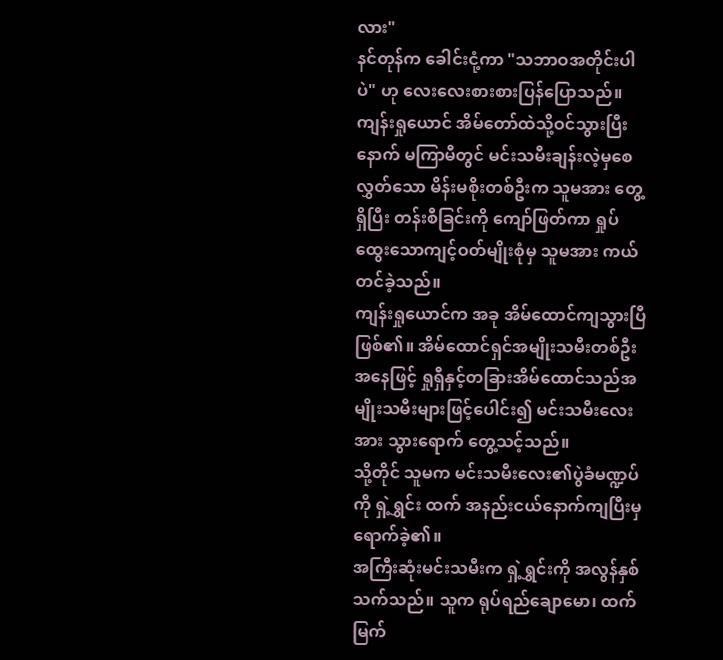လား"
နင်တုန်က ခေါင်းငုံ့ကာ "သဘာဝအတိုင်းပါပဲ" ဟု လေးလေးစားစားပြန်ပြောသည်။
ကျန်းရှုယောင် အိမ်တော်ထဲသို့ဝင်သွားပြီးနောက် မကြာမီတွင် မင်းသမီးချန်းလဲ့မှစေလွှတ်သော မိန်းမစိုးတစ်ဦးက သူမအား တွေ့ရှိပြီး တန်းစီခြင်းကို ကျော်ဖြတ်ကာ ရှုပ်ထွေးသောကျင့်ဝတ်မျိုးစုံမှ သူမအား ကယ်တင်ခဲ့သည်။
ကျန်းရှုယောင်က အခု အိမ်ထောင်ကျသွားပြီဖြစ်၏။ အိမ်ထောင်ရှင်အမျိုးသမီးတစ်ဦးအနေဖြင့် ရှုရှီနှင့်တခြားအိမ်ထောင်သည်အမျိုးသမီးများဖြင့်ပေါင်း၍ မင်းသမီးလေးအား သွားရောက် တွေ့သင့်သည်။
သို့တိုင် သူမက မင်းသမီးလေး၏ပွဲခံမဏ္ဍပ်ကို ရှဲ့ရွှင်း ထက် အနည်းငယ်နောက်ကျပြီးမှ ရောက်ခဲ့၏။
အကြီးဆုံးမင်းသမီးက ရှဲ့ရွှင်းကို အလွန်နှစ်သက်သည်။ သူက ရုပ်ရည်ချောမော၊ ထက်မြက်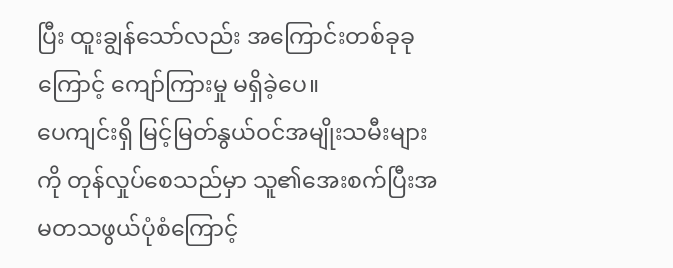ပြီး ထူးချွန်သော်လည်း အကြောင်းတစ်ခုခုကြောင့် ကျော်ကြားမှု မရှိခဲ့ပေ။
ပေကျင်းရှိ မြင့်မြတ်နွယ်ဝင်အမျိုးသမီးများကို တုန်လှုပ်စေသည်မှာ သူ၏အေးစက်ပြီးအမတသဖွယ်ပုံစံကြောင့်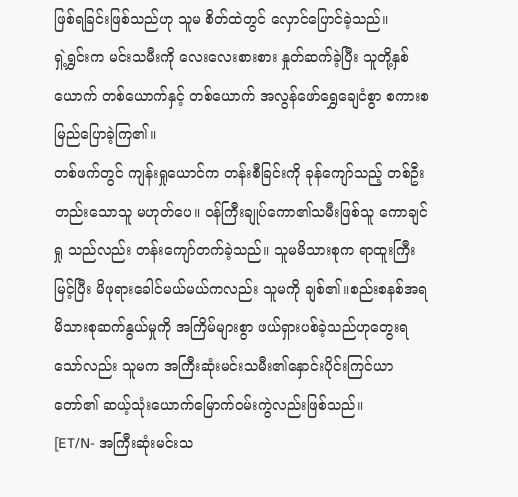ဖြစ်ရခြင်းဖြစ်သည်ဟု သူမ စိတ်ထဲတွင် လှောင်ပြောင်ခဲ့သည်။
ရှဲ့ရွှင်းက မင်းသမီးကို လေးလေးစားစား နှုတ်ဆက်ခဲ့ပြီး သူတို့နှစ်ယောက် တစ်ယောက်နှင့် တစ်ယောက် အလွန်ဖော်ရွှေချေငံစွာ စကားစမြည်ပြောခဲ့ကြ၏။
တစ်ဖက်တွင် ကျန်းရှုယောင်က တန်းစီခြင်းကို ခုန်ကျော်သည့် တစ်ဦးတည်းသောသူ မဟုတ်ပေ။ ဝန်ကြီးချုပ်ကော၏သမီးဖြစ်သူ ကောချင်ရှု သည်လည်း တန်းကျော်တက်ခဲ့သည်။ သူမမိသားစုက ရာထူးကြီးမြင့်ပြီး မိဖုရားခေါင်မယ်မယ်ကလည်း သူမကို ချစ်၏။စည်းစနစ်အရ မိသားစုဆက်နွယ်မှုကို အကြိမ်များစွာ ဖယ်ရှားပစ်ခဲ့သည်ဟုတွေးရသော်လည်း သူမက အကြီးဆုံးမင်းသမီး၏နှောင်းပိုင်းကြင်ယာတော်၏ ဆယ့်သုံးယောက်မြောက်ဝမ်းကွဲလည်းဖြစ်သည်။
[ET/N- အကြီးဆုံးမင်းသ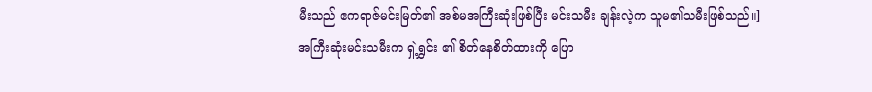မီးသည် ဧကရာဇ်မင်းမြတ်၏ အစ်မအကြီးဆုံးဖြစ်ပြီး မင်းသမီး ချန်းလဲ့က သူမ၏သမီးဖြစ်သည်။]
အကြီးဆုံးမင်းသမီးက ရှဲ့ရွှင်း ၏ စိတ်နေစိတ်ထားကို ပြော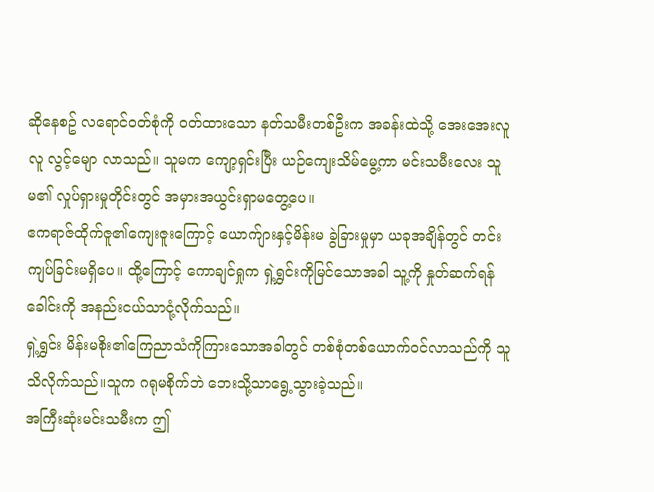ဆိုနေစဥ် လရောင်ဝတ်စုံကို ၀တ်ထားသော နတ်သမီးတစ်ဦးက အခန်းထဲသို့ အေးအေးလူလူ လွင့်မျော လာသည်။ သူမက ကျော့ရှင်းပြီး ယဉ်ကျေးသိမ်မွေ့ကာ မင်းသမီးလေး သူမ၏ လှုပ်ရှားမှုတိုင်းတွင် အမှားအယွင်းရှာမတွေ့ပေ။
ဧကရာဇ်ထိုက်ဇူ၏ကျေးဇူးကြောင့် ယောက်ျားနှင့်မိန်းမ ခွဲခြားမှုမှာ ယခုအချိန်တွင် တင်းကျပ်ခြင်းမရှိပေ။ ထို့ကြောင့် ကောချင်ရှုက ရှဲ့ရွှင်းကိုမြင်သောအခါ သူ့ကို နှုတ်ဆက်ရန် ခေါင်းကို အနည်းငယ်သာငုံ့လိုက်သည်။
ရှဲ့ရွှင်း မိန်းမစိုး၏ကြေညာသံကိုကြားသောအခါတွင် တစ်စုံတစ်ယောက်ဝင်လာသည်ကို သူသိလိုက်သည်။သူက ဂရုမစိုက်ဘဲ ဘေးသို့သာရွေ့သွားခဲ့သည်။
အကြီးဆုံးမင်းသမီးက ဤ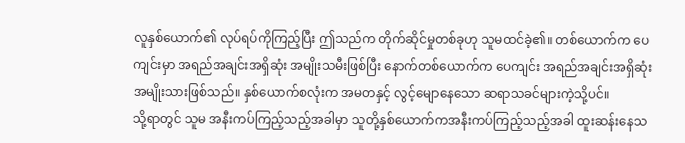လူနှစ်ယောက်၏ လုပ်ရပ်ကိုကြည့်ပြီး ဤသည်က တိုက်ဆိုင်မှုတစ်ခုဟု သူမထင်ခဲ့၏။ တစ်ယောက်က ပေကျင်းမှာ အရည်အချင်းအရှိဆုံး အမျိုးသမီးဖြစ်ပြီး နောက်တစ်ယောက်က ပေကျင်း အရည်အချင်းအရှိဆုံး အမျိုးသားဖြစ်သည်။ နှစ်ယောက်စလုံးက အမတနှင့် လွင့်မျောနေသော ဆရာသခင်များကဲ့သို့ပင်။
သို့ရာတွင် သူမ အနီးကပ်ကြည့်သည့်အခါမှာ သူတို့နှစ်ယောက်ကအနီးကပ်ကြည့်သည့်အခါ ထူးဆန်းနေသ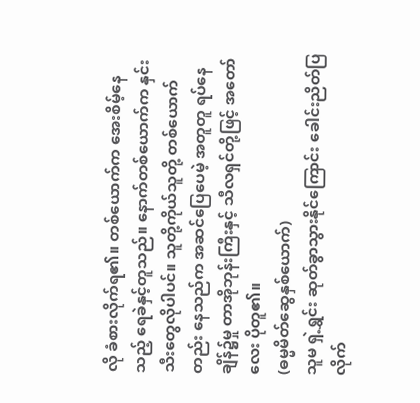လို ခံစားလိုက်ရ၏။ တစ်ယောက်က အေးစိမ့်နေသည့် ရေခဲနှင့်တူသည်။ နောက်တစ်ယောက်က နှင်းသီးတွေလိုပါပင်။ သူတို့ကိုယ်သူတို့ တစ်ယောက်တည်း နေသည်က အဆင်ပြေပေမဲ့ အတူတူ ရပ်နေချိန်၌မှု တာအိုဘုန်းကြီးနှင့် သီလရှင်တို့ဖြင့် အတော်လေး ပိုတူ၏။
(ဓမ္မမိတ်ဆွေနှစ်ယောက်)
သူမ ရှဲ့ရွှင်း ဆုတ်ခွာသွားနိုင်ကြောင်း ခေါင်းညိတ်ပြလိုက်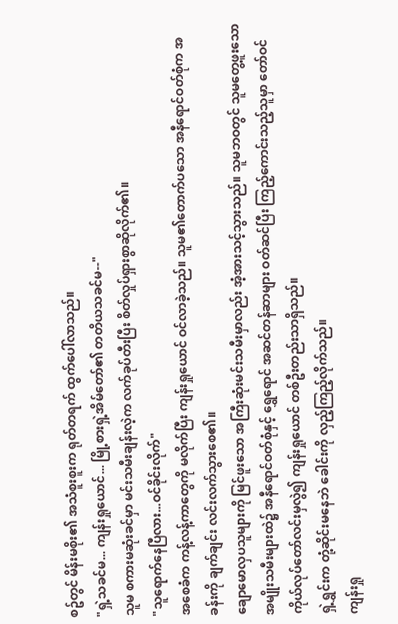စဥ်တွင် မိန်းမစိုး၏ အသံစူးစူးက ရုတ်တရက် ထွက်ပေါ်လာသည်။
"ရှဲ့သခင်မ... ကျန်းရှုယောင်... မြို့စားရှဲ့အိမ်တော်၏ တတိယသခင်မ--"
သူမ စကားမဆုံးခင်မှာ မင်းသမီးချန်းလဲ့က လက်ခုပ်တီးပြီး စိတ်လှုပ်ရှားစွာဆိုလိုက်၏။
"သူရောက်နေပြီလား...ဝင်ခိုင်းလိုက်"
အစေခံက ကန့်လန့်ကာတွေကို မလိုက်ပြီး ကျန်းရှုယောင် ဝင်လာခဲ့သည်။ သူမ၏တောက်ပသော အနီရောင်ဝတ်စုံက အခန်းကို ချက်ချင်း လင်းလက်သွားစေ၏။
ချောမောလှပသူများကို မြင်ဖူးသော အကြီးဆုံးမင်းသမီးမှာလည်း အံ့အားသင့်သွားသည်။ သူမဘဝတွင် သူမတွေ့ဖူးသော အမျိုးသမီးများထဲ၌ အနီရောင်ဝတ်စုံနှင့် ရွှေရောင် အဆင်တန်ဆာများ ဝတ်ဆင်ပြီး ကြည့်ကောင်းသည့်သူမှာ တော်ဝင်ကိုယ်လုပ်တော်လင်းမှလွဲ၍ ကျန်းရှုယောင် တစ်ဦးတည်းသာရှိသည်။
ရှဲ့ရွှင်းက တုံ့ဆိုင်းမနေဘဲ ခေါင်းကို လှည့်ကြည့်လိုက်သည်။
ကျန်းရှု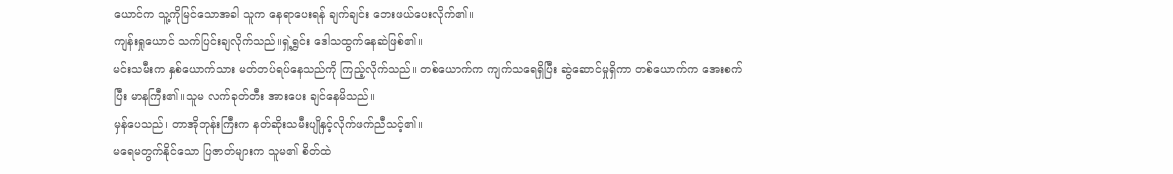ယောင်က သူ့ကိုမြင်သောအခါ သူက နေရာပေးရန် ချက်ချင်း ဘေးဖယ်ပေးလိုက်၏။
ကျန်းရှုယောင် သက်ပြင်းချလိုက်သည်။ရှဲ့ရွှင်း ဒေါသထွက်နေဆဲဖြစ်၏။
မင်းသမီးက နှစ်ယောက်သား မတ်တပ်ရပ်နေသည်ကို ကြည့်လိုက်သည်။ တစ်ယောက်က ကျက်သရေရှိပြီး ဆွဲဆောင်မှုရှိကာ တစ်ယောက်က အေးစက်ပြီး မာနကြီး၏။သူမ လက်ခုတ်တီး အားပေး ချင်နေမိသည်။
မှန်ပေသည်၊ တာအိုဘုန်းကြီးက နတ်ဆိုးသမီးပျိုနှင့်လိုက်ဖက်ညီသင့်၏။
မရေမတွက်နိုင်သော ပြဇာတ်များက သူမ၏ စိတ်ထဲ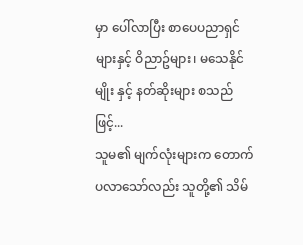မှာ ပေါ်လာပြီး စာပေပညာရှင်များနှင့် ဝိညာဥ်များ၊ မသေနိုင်မျိုး နှင့် နတ်ဆိုးများ စသည်ဖြင့်...
သူမ၏ မျက်လုံးများက တောက်ပလာသော်လည်း သူတို့၏ သိမ်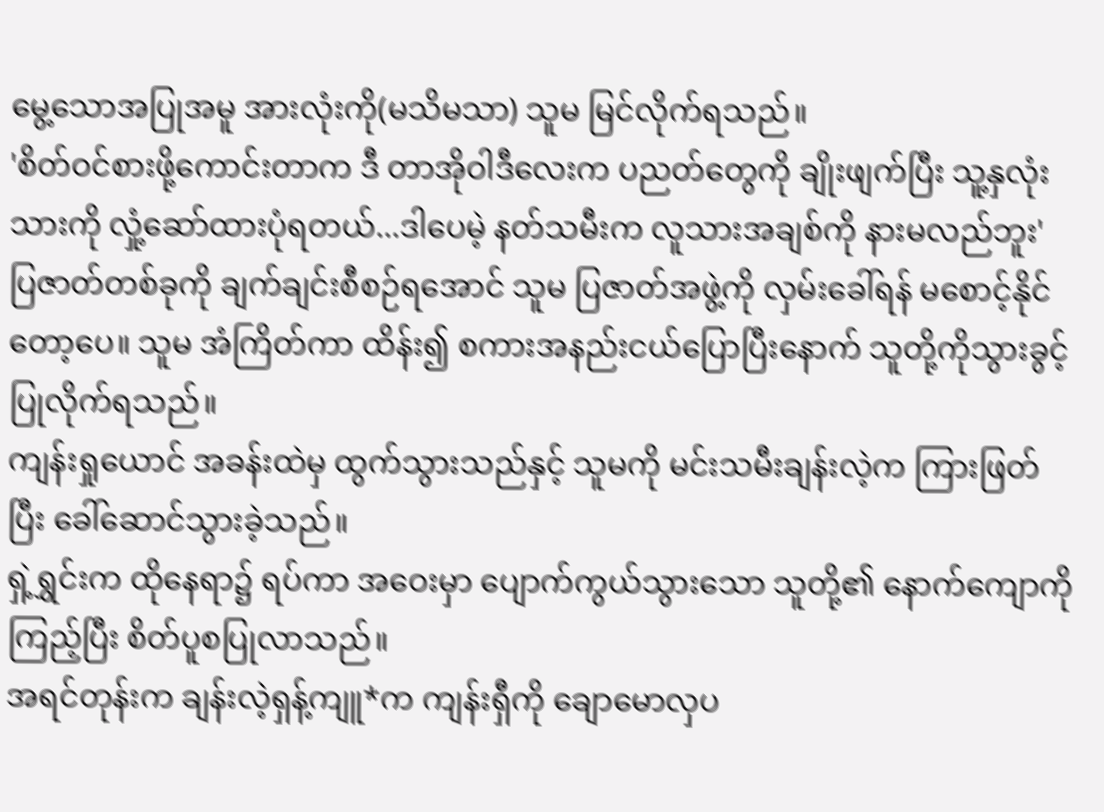မွေ့သောအပြုအမူ အားလုံးကို(မသိမသာ) သူမ မြင်လိုက်ရသည်။
'စိတ်ဝင်စားဖို့ကောင်းတာက ဒီ တာအိုဝါဒီလေးက ပညတ်တွေကို ချိုးဖျက်ပြီး သူ့နှလုံးသားကို လှုံ့ဆော်ထားပုံရတယ်...ဒါပေမဲ့ နတ်သမီးက လူသားအချစ်ကို နားမလည်ဘူး'
ပြဇာတ်တစ်ခုကို ချက်ချင်းစီစဉ်ရအောင် သူမ ပြဇာတ်အဖွဲ့ကို လှမ်းခေါ်ရန် မစောင့်နိုင်တော့ပေ။ သူမ အံကြိတ်ကာ ထိန်း၍ စကားအနည်းငယ်ပြောပြီးနောက် သူတို့ကိုသွားခွင့်ပြုလိုက်ရသည်။
ကျန်းရှုယောင် အခန်းထဲမှ ထွက်သွားသည်နှင့် သူမကို မင်းသမီးချန်းလဲ့က ကြားဖြတ်ပြီး ခေါ်ဆောင်သွားခဲ့သည်။
ရှဲ့ရွှင်းက ထိုနေရာ၌ ရပ်ကာ အဝေးမှာ ပျောက်ကွယ်သွားသော သူတို့၏ နောက်ကျောကို ကြည့်ပြီး စိတ်ပူစပြုလာသည်။
အရင်တုန်းက ချန်းလဲ့ရှန့်ကျူ*က ကျန်းရှီကို ချောမောလှပ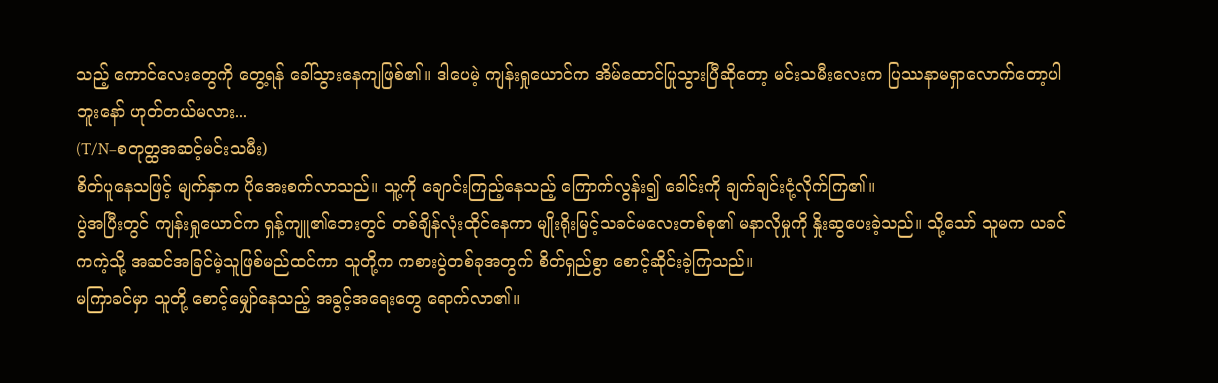သည့် ကောင်လေးတွေကို တွေ့ရန် ခေါ်သွားနေကျဖြစ်၏။ ဒါပေမဲ့ ကျန်းရှုယောင်က အိမ်ထောင်ပြုသွားပြီဆိုတော့ မင်းသမီးလေးက ပြဿနာမရှာလောက်တော့ပါဘူးနော် ဟုတ်တယ်မလား...
(T/N–စတုတ္ထအဆင့်မင်းသမီး)
စိတ်ပူနေသဖြင့် မျက်နှာက ပိုအေးစက်လာသည်။ သူ့ကို ချောင်းကြည့်နေသည့် ကြောက်လွန်း၍ ခေါင်းကို ချက်ချင်းငုံ့လိုက်ကြ၏။
ပွဲအပြီးတွင် ကျန်းရှုယောင်က ရှန့်ကျူ၏ဘေးတွင် တစ်ချိန်လုံးထိုင်နေကာ မျိုးရိုးမြင့်သခင်မလေးတစ်စု၏ မနာလိုမှုကို နှိုးဆွပေးခဲ့သည်။ သို့သော် သူမက ယခင်ကကဲ့သို့ အဆင်အခြင်မဲ့သူဖြစ်မည်ထင်ကာ သူတို့က ကစားပွဲတစ်ခုအတွက် စိတ်ရှည်စွာ စောင့်ဆိုင်းခဲ့ကြသည်။
မကြာခင်မှာ သူတို့ စောင့်မျှော်နေသည့် အခွင့်အရေးတွေ ရောက်လာ၏။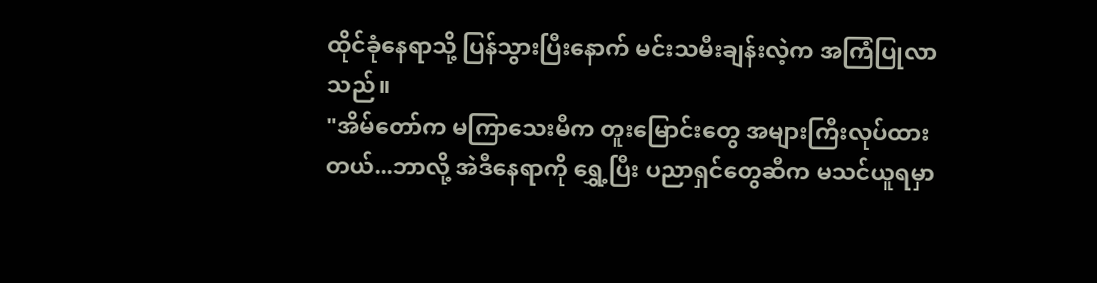ထိုင်ခုံနေရာသို့ ပြန်သွားပြီးနောက် မင်းသမီးချန်းလဲ့က အကြံပြုလာသည်။
"အိမ်တော်က မကြာသေးမီက တူးမြောင်းတွေ အများကြီးလုပ်ထားတယ်...ဘာလို့ အဲဒီနေရာကို ရွှေ့ပြီး ပညာရှင်တွေဆီက မသင်ယူရမှာ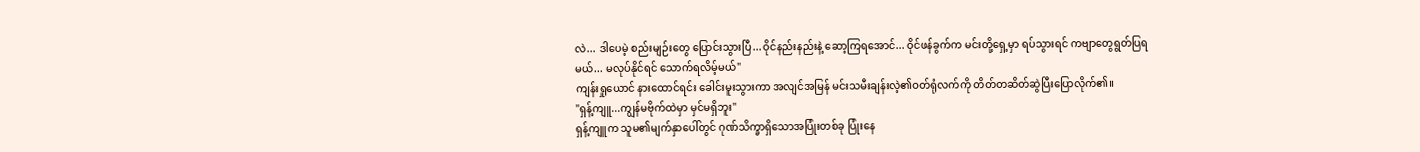လဲ... ဒါပေမဲ့ စည်းမျဉ်းတွေ ပြောင်းသွားပြီ...ဝိုင်နည်းနည်းနဲ့ ဆော့ကြရအောင်... ဝိုင်ဖန်ခွက်က မင်းတို့ရှေ့မှာ ရပ်သွားရင် ကဗျာတွေရွတ်ပြရမယ်... မလုပ်နိုင်ရင် သောက်ရလိမ့်မယ်"
ကျန်းရှုယောင် နားထောင်ရင်း ခေါင်းမူးသွားကာ အလျင်အမြန် မင်းသမီးချန်းလဲ့၏ဝတ်ရုံလက်ကို တိတ်တဆိတ်ဆွဲပြီးပြောလိုက်၏။
"ရှန့်ကျူ...ကျွန်မဗိုက်ထဲမှာ မှင်မရှိဘူး"
ရှန့်ကျူက သူမ၏မျက်နှာပေါ်တွင် ဂုဏ်သိက္ခာရှိသောအပြုံးတစ်ခု ပြုံးနေ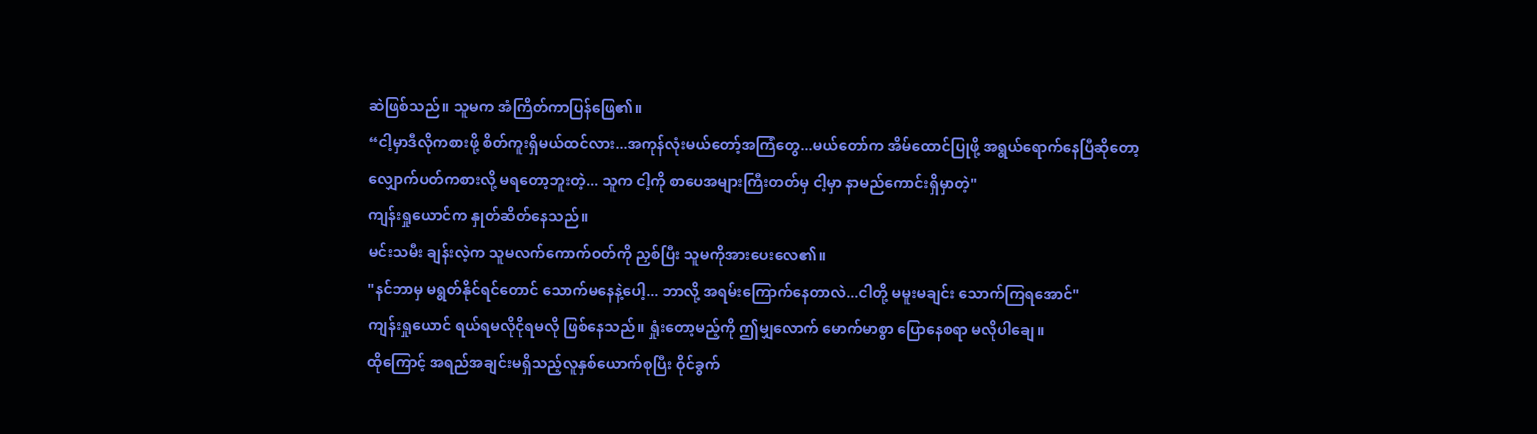ဆဲဖြစ်သည်။ သူမက အံကြိတ်ကာပြန်ဖြေ၏။
“ငါ့မှာဒီလိုကစားဖို့ စိတ်ကူးရှိမယ်ထင်လား...အကုန်လုံးမယ်တော့်အကြံတွေ...မယ်တော်က အိမ်ထောင်ပြုဖို့ အရွယ်ရောက်နေပြီဆိုတော့ လျှောက်ပတ်ကစားလို့ မရတော့ဘူးတဲ့... သူက ငါ့ကို စာပေအများကြီးတတ်မှ ငါ့မှာ နာမည်ကောင်းရှိမှာတဲ့"
ကျန်းရှုယောင်က နှုတ်ဆိတ်နေသည်။
မင်းသမီး ချန်းလဲ့က သူမလက်ကောက်ဝတ်ကို ညှစ်ပြီး သူမကိုအားပေးလေ၏။
"နင်ဘာမှ မရွတ်နိုင်ရင်တောင် သောက်မနေနဲ့ပေါ့... ဘာလို့ အရမ်းကြောက်နေတာလဲ...ငါတို့ မမူးမချင်း သောက်ကြရအောင်"
ကျန်းရှုယောင် ရယ်ရမလိုငိုရမလို ဖြစ်နေသည်။ ရှုံးတော့မည့်ကို ဤမျှလောက် မောက်မာစွာ ပြောနေစရာ မလိုပါချေ။
ထိုကြောင့် အရည်အချင်းမရှိသည့်လူနှစ်ယောက်စုပြီး ဝိုင်ခွက်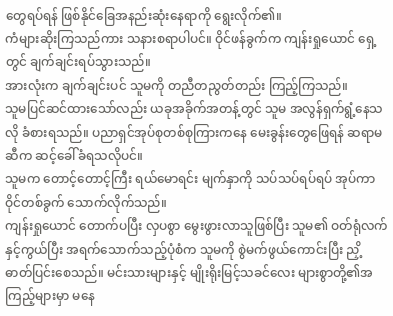တွေရပ်ရန် ဖြစ်နိုင်ခြေအနည်းဆုံးနေရာကို ရွေးလိုက်၏။
ကံများဆိုးကြသည်ကား သနားစရာပါပင်။ ဝိုင်ဖန်ခွက်က ကျန်းရှုယောင် ရှေ့တွင် ချက်ချင်းရပ်သွားသည်။
အားလုံးက ချက်ချင်းပင် သူမကို တညီတညွတ်တည်း ကြည့်ကြသည်။
သူမပြင်ဆင်ထားသော်လည်း ယခုအခိုက်အတန့်တွင် သူမ အလွန်ရှက်ရွံ့နေသလို ခံစားရသည်။ ပညာရှင်အုပ်စုတစ်စုကြားကနေ မေးခွန်းတွေဖြေရန် ဆရာမဆီက ဆင့်ခေါ်ခံရသလိုပင်။
သူမက တောင့်တောင့်ကြီး ရယ်မောရင်း မျက်နှာကို သပ်သပ်ရပ်ရပ် အုပ်ကာ ဝိုင်တစ်ခွက် သောက်လိုက်သည်။
ကျန်းရှုယောင် တောက်ပပြီး လှပစွာ မွေးဖွားလာသူဖြစ်ပြီး သူမ၏ ဝတ်ရုံလက်နှင့်ကွယ်ပြီး အရက်သောက်သည့်ပုံစံက သူမကို စွဲမက်ဖွယ်ကောင်းပြီး ညှိ့ဓာတ်ပြင်းစေသည်။ မင်းသားများနှင့် မျိုးရိုးမြင့်သခင်လေး များစွာတို့၏အကြည့်များမှာ မနေ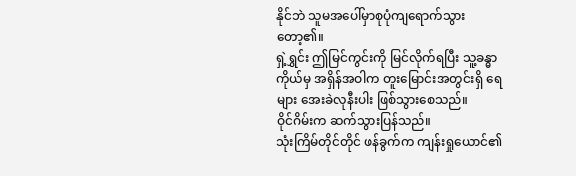နိုင်ဘဲ သူမအပေါ်မှာစုပုံကျရောက်သွားတော့၏။
ရှဲ့ရွှင်း ဤမြင်ကွင်းကို မြင်လိုက်ရပြီး သူ့ခန္ဓာကိုယ်မှ အရှိန်အဝါက တူးမြောင်းအတွင်းရှိ ရေများ အေးခဲလုနီးပါး ဖြစ်သွားစေသည်။
ဝိုင်ဂိမ်းက ဆက်သွားပြန်သည်။
သုံးကြိမ်တိုင်တိုင် ဖန်ခွက်က ကျန်းရှုယောင်၏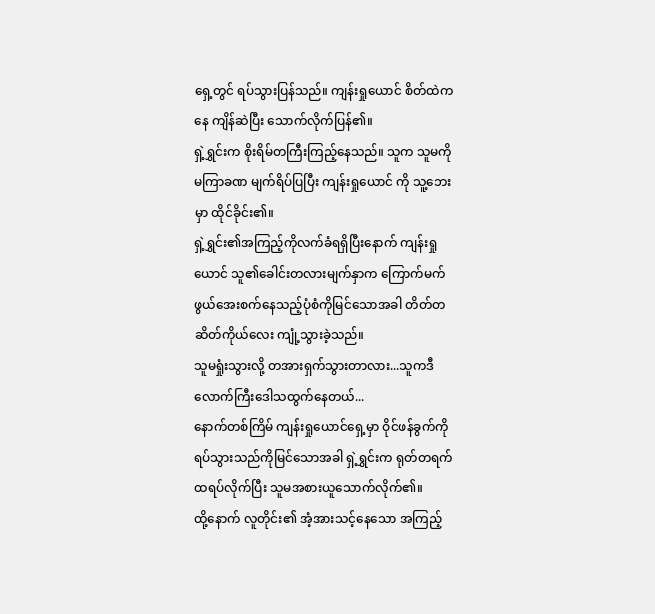ရှေ့တွင် ရပ်သွားပြန်သည်။ ကျန်းရှုယောင် စိတ်ထဲကနေ ကျိန်ဆဲပြီး သောက်လိုက်ပြန်၏။
ရှဲ့ရွှင်းက စိုးရိမ်တကြီးကြည့်နေသည်။ သူက သူမကို မကြာခဏ မျက်ရိပ်ပြပြီး ကျန်းရှုယောင် ကို သူ့ဘေးမှာ ထိုင်ခိုင်း၏။
ရှဲ့ရွှင်း၏အကြည့်ကိုလက်ခံရရှိပြီးနောက် ကျန်းရှုယောင် သူ၏ခေါင်းတလားမျက်နှာက ကြောက်မက်ဖွယ်အေးစက်နေသည့်ပုံစံကိုမြင်သောအခါ တိတ်တဆိတ်ကိုယ်လေး ကျုံ့သွားခဲ့သည်။
သူမရှုံးသွားလို့ တအားရှက်သွားတာလား...သူကဒီလောက်ကြီးဒေါသထွက်နေတယ်...
နောက်တစ်ကြိမ် ကျန်းရှုယောင်ရှေ့မှာ ဝိုင်ဖန်ခွက်ကို ရပ်သွားသည်ကိုမြင်သောအခါ ရှဲ့ရွှင်းက ရုတ်တရက် ထရပ်လိုက်ပြီး သူမအစားယူသောက်လိုက်၏။
ထို့နောက် လူတိုင်း၏ အံ့အားသင့်နေသော အကြည့်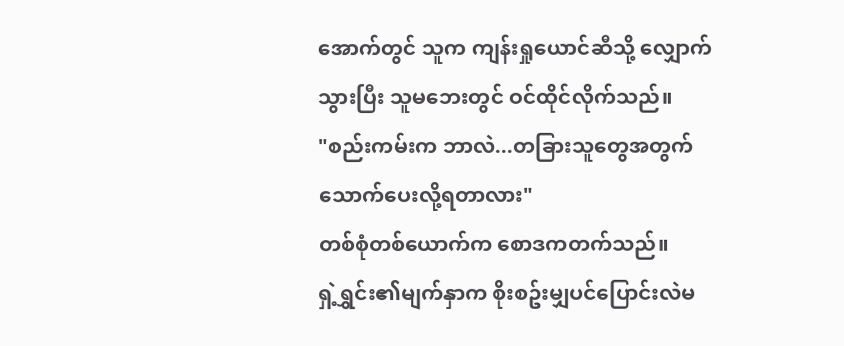အောက်တွင် သူက ကျန်းရှုယောင်ဆီသို့ လျှောက်သွားပြီး သူမဘေးတွင် ဝင်ထိုင်လိုက်သည်။
"စည်းကမ်းက ဘာလဲ...တခြားသူတွေအတွက် သောက်ပေးလို့ရတာလား"
တစ်စုံတစ်ယောက်က စောဒကတက်သည်။
ရှဲ့ရွှင်း၏မျက်နှာက စိုးစဥ်းမျှပင်ပြောင်းလဲမ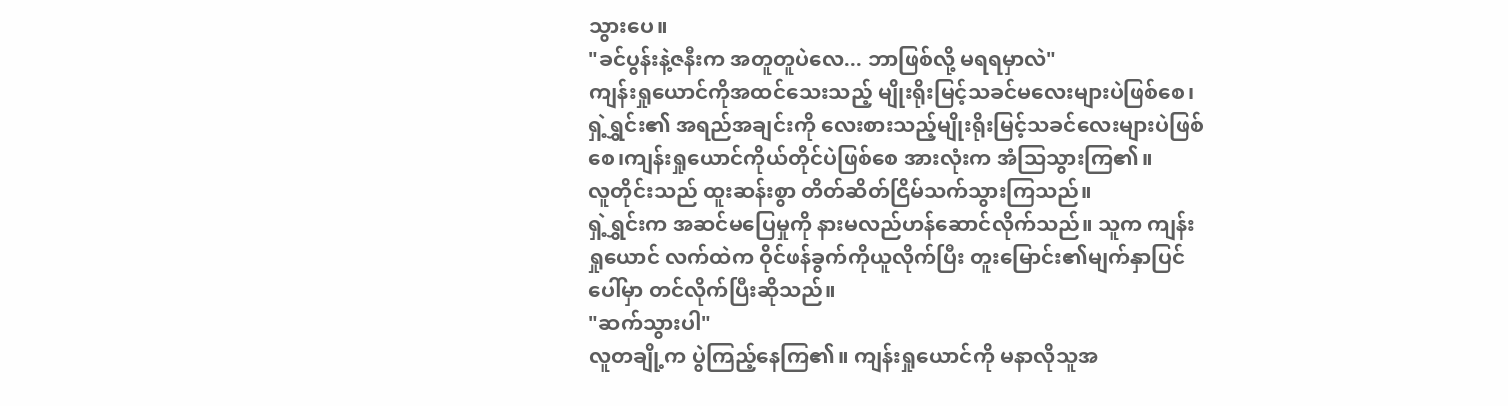သွားပေ။
"ခင်ပွန်းနဲ့ဇနီးက အတူတူပဲလေ... ဘာဖြစ်လို့ မရရမှာလဲ"
ကျန်းရှုယောင်ကိုအထင်သေးသည့် မျိုးရိုးမြင့်သခင်မလေးများပဲဖြစ်စေ၊ရှဲ့ရွှင်း၏ အရည်အချင်းကို လေးစားသည့်မျိုးရိုးမြင့်သခင်လေးများပဲဖြစ်စေ၊ကျန်းရှုယောင်ကိုယ်တိုင်ပဲဖြစ်စေ အားလုံးက အံသြသွားကြ၏။
လူတိုင်းသည် ထူးဆန်းစွာ တိတ်ဆိတ်ငြိမ်သက်သွားကြသည်။
ရှဲ့ရွှင်းက အဆင်မပြေမှုကို နားမလည်ဟန်ဆောင်လိုက်သည်။ သူက ကျန်းရှုယောင် လက်ထဲက ဝိုင်ဖန်ခွက်ကိုယူလိုက်ပြီး တူးမြောင်း၏မျက်နှာပြင်ပေါ်မှာ တင်လိုက်ပြီးဆိုသည်။
"ဆက်သွားပါ"
လူတချို့က ပွဲကြည့်နေကြ၏။ ကျန်းရှုယောင်ကို မနာလိုသူအ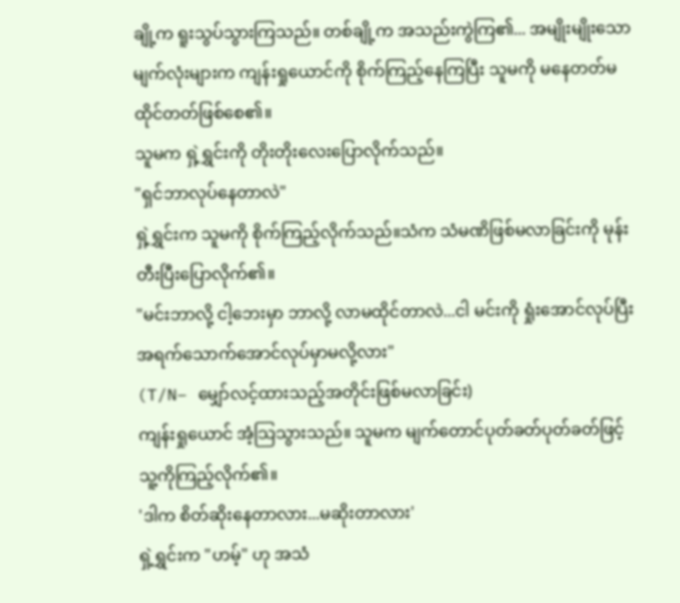ချို့က ရူးသွပ်သွားကြသည်။ တစ်ချို့က အသည်းကွဲကြ၏... အမျိုးမျိုးသော မျက်လုံးများက ကျန်းရှုယောင်ကို စိုက်ကြည့်နေကြပြီး သူမကို မနေတတ်မထိုင်တတ်ဖြစ်စေ၏။
သူမက ရှဲ့ရွှင်းကို တိုးတိုးလေးပြောလိုက်သည်။
"ရှင်ဘာလုပ်နေတာလဲ"
ရှဲ့ရွှင်းက သူမကို စိုက်ကြည့်လိုက်သည်။သံက သံမဏိဖြစ်မလာခြင်းကို မုန်းတီးပြီးပြောလိုက်၏။
"မင်းဘာလို့ ငါ့ဘေးမှာ ဘာလို့ လာမထိုင်တာလဲ...ငါ မင်းကို ရှုံးအောင်လုပ်ပြီး အရက်သောက်အောင်လုပ်မှာမလို့လား"
(T/N– မျှော်လင့်ထားသည့်အတိုင်းဖြစ်မလာခြင်း)
ကျန်းရှုယောင် အံ့သြသွားသည်။ သူမက မျက်တောင်ပုတ်ခတ်ပုတ်ခတ်ဖြင့် သူ့ကိုကြည့်လိုက်၏။
'ဒါက စိတ်ဆိုးနေတာလား...မဆိုးတာလား'
ရှဲ့ရွှင်းက "ဟမ့်" ဟု အသံ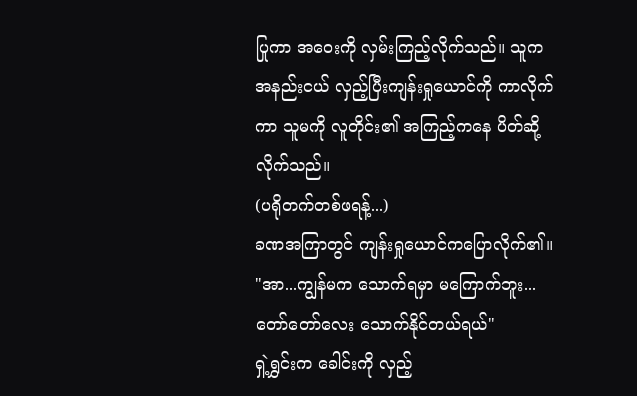ပြုကာ အဝေးကို လှမ်းကြည့်လိုက်သည်။ သူက အနည်းငယ် လှည့်ပြီးကျန်းရှုယောင်ကို ကာလိုက်ကာ သူမကို လူတိုင်း၏ အကြည့်ကနေ ပိတ်ဆို့လိုက်သည်။
(ပရိုတက်တစ်ဖရန့်...)
ခဏအကြာတွင် ကျန်းရှုယောင်ကပြောလိုက်၏။ "အာ...ကျွန်မက သောက်ရမှာ မကြောက်ဘူး...တော်တော်လေး သောက်နိုင်တယ်ရယ်"
ရှဲ့ရွှင်းက ခေါင်းကို လှည့်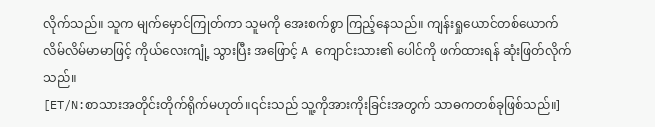လိုက်သည်။ သူက မျက်မှောင်ကြုတ်ကာ သူမကို အေးစက်စွာ ကြည့်နေသည်။ ကျန်းရှုယောင်တစ်ယောက် လိမ်လိမ်မာမာဖြင့် ကိုယ်လေးကျုံ့ သွားပြီး အဖြောင့် A ကျောင်းသား၏ ပေါင်ကို ဖက်ထားရန် ဆုံးဖြတ်လိုက်သည်။
[ET/N:စာသားအတိုင်းတိုက်ရိုက်မဟုတ်။၎င်းသည် သူ့ကိုအားကိုးခြင်းအတွက် သာဓကတစ်ခုဖြစ်သည်။]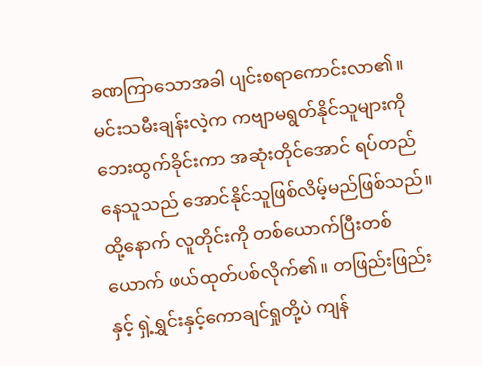ခဏကြာသောအခါ ပျင်းစရာကောင်းလာ၏။ မင်းသမီးချန်းလဲ့က ကဗျာမရွတ်နိုင်သူများကို ဘေးထွက်ခိုင်းကာ အဆုံးတိုင်အောင် ရပ်တည်နေသူသည် အောင်နိုင်သူဖြစ်လိမ့်မည်ဖြစ်သည်။
ထို့နောက် လူတိုင်းကို တစ်ယောက်ပြီးတစ်ယောက် ဖယ်ထုတ်ပစ်လိုက်၏။ တဖြည်းဖြည်းနှင့် ရှဲ့ရွှင်းနှင့်ကောချင်ရှုတို့ပဲ ကျန်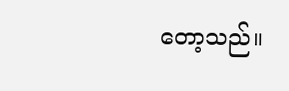တော့သည်။